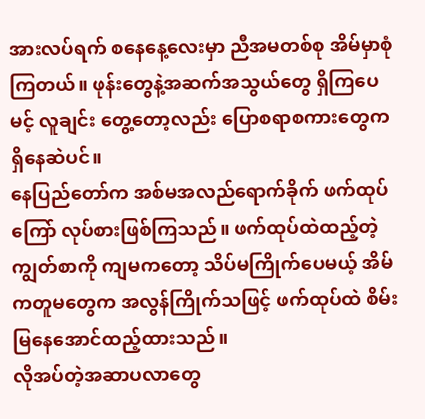အားလပ်ရက် စနေနေ့လေးမှာ ညီအမတစ်စု အိမ်မှာစုံကြတယ်။ ဖုန်းတွေနဲ့အဆက်အသွယ်တွေ ရှိကြပေမင့် လူချင်း တွေ့တော့လည်း ပြောစရာစကားတွေက ရှိနေဆဲပင်။
နေပြည်တော်က အစ်မအလည်ရောက်ခိုက် ဖက်ထုပ်ကြော် လုပ်စားဖြစ်ကြသည်။ ဖက်ထုပ်ထဲထည့်တဲ့ ကျွတ်စာကို ကျမကတော့ သိပ်မကြိုက်ပေမယ့် အိမ်ကတူမတွေက အလွန်ကြိုက်သဖြင့် ဖက်ထုပ်ထဲ စိမ်းမြနေအောင်ထည့်ထားသည်။
လိုအပ်တဲ့အဆာပလာတွေ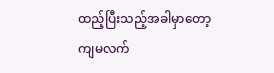ထည့်ပြီးသည့်အခါမှာတော့
ကျမလက်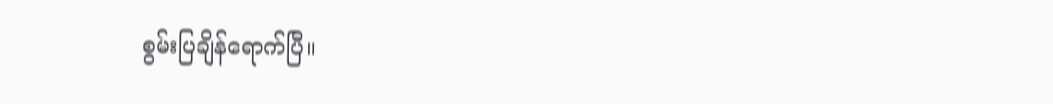စွမ်းပြချိန်ရောက်ပြီ။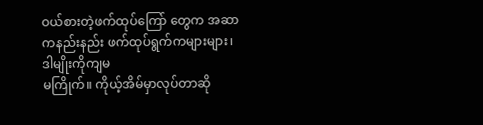ဝယ်စားတဲ့ဖက်ထုပ်ကြော် တွေက အဆာကနည်းနည်း ဖက်ထုပ်ရွက်ကများများ၊ ဒါမျိုးကိုကျမ
မကြိုက်။ ကိုယ့်အိမ်မှာလုပ်တာဆို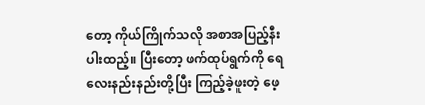တော့ ကိုယ်ကြိုက်သလို အစာအပြည့်နီးပါးထည့်။ ပြီးတော့ ဖက်ထုပ်ရွက်ကို ရေလေးနည်းနည်းတို့ပြီး ကြည့်ခဲ့ဖူးတဲ့ ဖေ့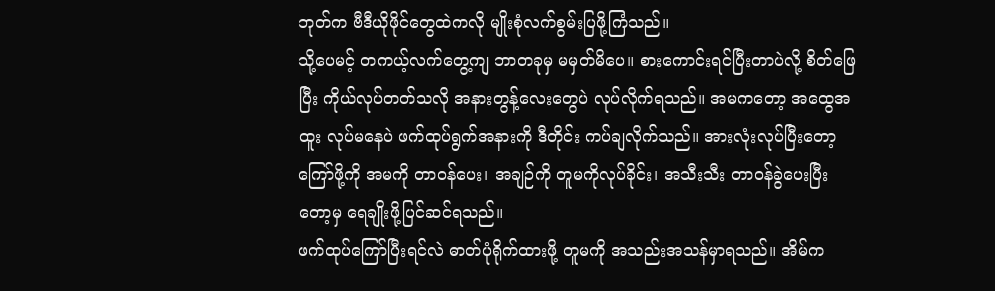ဘုတ်က ဗီဒီယိုဖိုင်တွေထဲကလို မျိုးစုံလက်စွမ်းပြဖို့ကြံသည်။
သို့ပေမင့် တကယ့်လက်တွေ့ကျ ဘာတခုမှ မမှတ်မိပေ။ စားကောင်းရင်ပြီးတာပဲလို့ စိတ်ဖြေပြီး ကိုယ်လုပ်တတ်သလို အနားတွန့်လေးတွေပဲ လုပ်လိုက်ရသည်။ အမကတော့ အထွေအထူး လုပ်မနေပဲ ဖက်ထုပ်ရွက်အနားကို ဒီတိုင်း ကပ်ချလိုက်သည်။ အားလုံးလုပ်ပြီးတော့ ကြော်ဖို့ကို အမကို တာဝန်ပေး၊ အချဉ်ကို တူမကိုလုပ်ခိုင်း၊ အသီးသီး တာဝန်ခွဲပေးပြီးတော့မှ ရေချိုးဖို့ပြင်ဆင်ရသည်။
ဖက်ထုပ်ကြော်ပြီးရင်လဲ ဓာတ်ပုံရိုက်ထားဖို့ တူမကို အသည်းအသန်မှာရသည်။ အိမ်က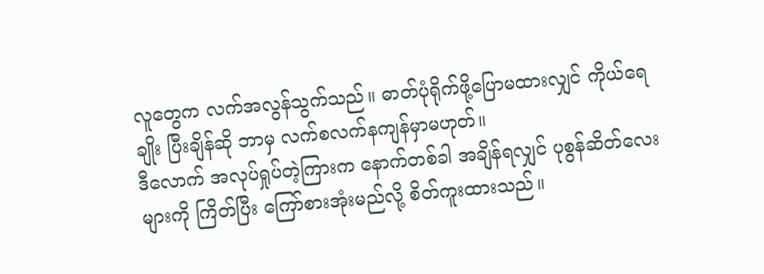လူတွေက လက်အလွန်သွက်သည်။ ဓာတ်ပုံရိုက်ဖို့ပြောမထားလျှင် ကိုယ်ရေချိုး ပြီးချိန်ဆို ဘာမှ လက်စလက်နကျန်မှာမဟုတ်။
ဒီလောက် အလုပ်ရှုပ်တဲ့ကြားက နောက်တစ်ခါ အချိန်ရလျှင် ပုစွန်ဆိတ်လေးများကို ကြိတ်ပြီး ကြော်စားအုံးမည်လို့ စိတ်ကူးထားသည်။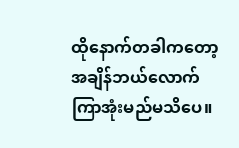ထိုနောက်တခါကတော့ အချိန်ဘယ်လောက် ကြာအုံးမည်မသိပေ။